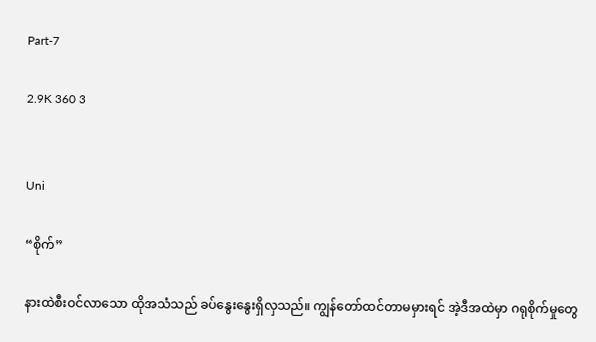Part-7

2.9K 360 3


Uni

“စိုက်”

နားထဲစီးဝင်လာသော ထိုအသံသည် ခပ်နွေးနွေးရှိလှသည်။ ကျွန်တော်ထင်တာမမှားရင် အဲ့ဒီအထဲမှာ ဂရုစိုက်မှုတွေ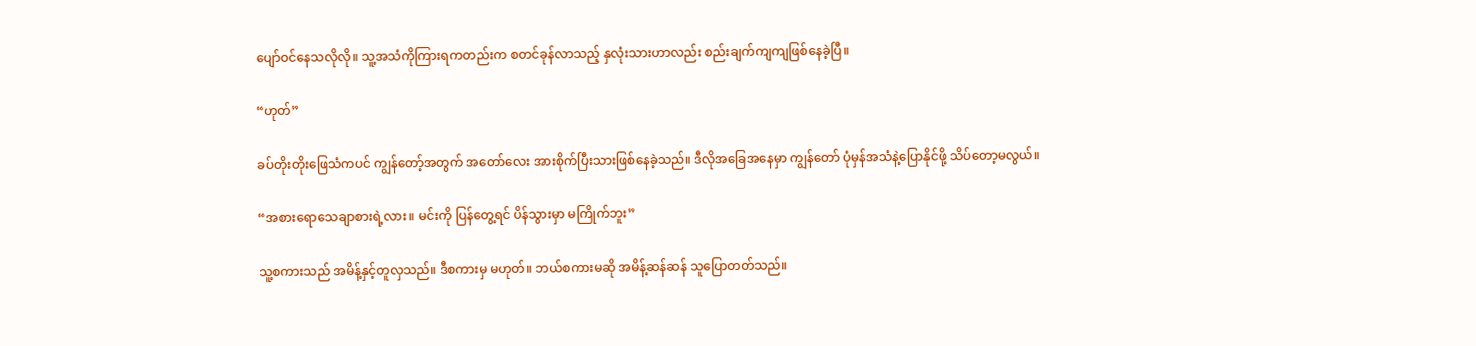ပျော်ဝင်နေသလိုလို။ သူ့အသံကိုကြားရကတည်းက စတင်ခုန်လာသည့် နှလုံးသားဟာလည်း စည်းချက်ကျကျဖြစ်နေခဲ့ပြီ။

“ဟုတ်”

ခပ်တိုးတိုးဖြေသံကပင် ကျွန်တော့်အတွက် အတော်လေး အားစိုက်ပြီးသားဖြစ်နေခဲ့သည်။ ဒီလိုအခြေအနေမှာ ကျွန်တော် ပုံမှန်အသံနဲ့ပြောနိုင်ဖို့ သိပ်တော့မလွယ်။

“အစားရောသေချာစားရဲ့လား။ မင်းကို ပြန်တွေ့ရင် ပိန်သွားမှာ မကြိုက်ဘူး”

သူ့စကားသည် အမိန့်နှင့်တူလှသည်။ ဒီစကားမှ မဟုတ်။ ဘယ်စကားမဆို အမိန့်ဆန်ဆန် သူပြောတတ်သည်။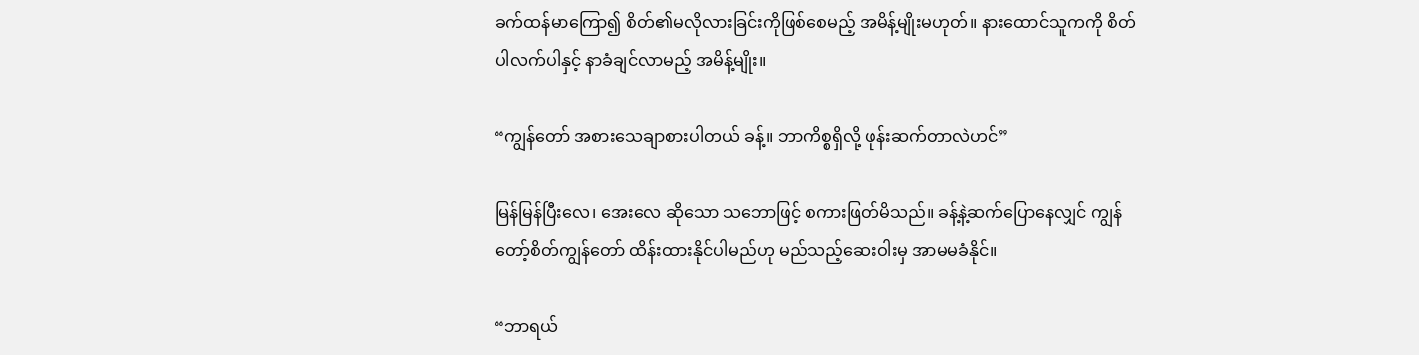ခက်ထန်မာကြော၍ စိတ်၏မလိုလားခြင်းကိုဖြစ်စေမည့် အမိန့်မျိုးမဟုတ်။ နားထောင်သူကကို စိတ်ပါလက်ပါနှင့် နာခံချင်လာမည့် အမိန့်မျိုး။

“ကျွန်တော် အစားသေချာစားပါတယ် ခန့်။ ဘာကိစ္စရှိလို့ ဖုန်းဆက်တာလဲဟင်”

မြန်မြန်ပြီးလေ၊ အေးလေ ဆိုသော သဘောဖြင့် စကားဖြတ်မိသည်။ ခန့်နဲ့ဆက်ပြောနေလျှင် ကျွန်တော့်စိတ်ကျွန်တော် ထိန်းထားနိုင်ပါမည်ဟု မည်သည့်ဆေးဝါးမှ အာမမခံနိုင်။

“ဘာရယ်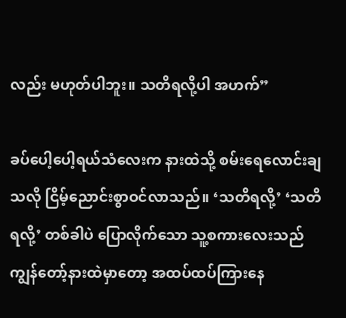လည်း မဟုတ်ပါဘူး။ သတိရလို့ပါ အဟက်”

ခပ်ပေါ့ပေါ့ရယ်သံလေးက နားထဲသို့ စမ်းရေလောင်းချသလို ငြိမ့်ညောင်းစွာဝင်လာသည်။ ‘သတိရလို့’ ‘သတိရလို့’ တစ်ခါပဲ ပြောလိုက်သော သူ့စကားလေးသည် ကျွန်တော့်နားထဲမှာတော့ အထပ်ထပ်ကြားနေ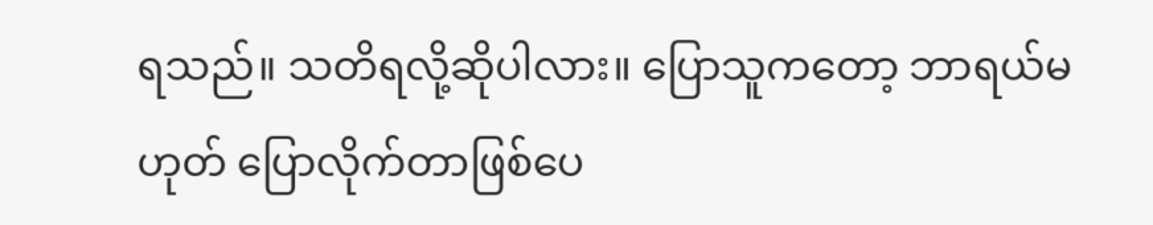ရသည်။ သတိရလို့ဆိုပါလား။ ပြောသူကတော့ ဘာရယ်မဟုတ် ပြောလိုက်တာဖြစ်ပေ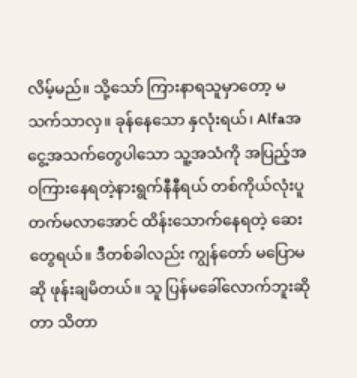လိမ့်မည်။ သို့သော် ကြားနာရသူမှာတော့ မသက်သာလှ။ ခုန်နေသော နှလုံးရယ်၊ Alfaအငွေ့အသက်တွေပါသော သူ့အသံကို အပြည့်အဝကြားနေရတဲ့နားရွက်နီနီရယ် တစ်ကိုယ်လုံးပူတက်မလာအောင် ထိန်းသောက်နေရတဲ့ ဆေးတွေရယ်။ ဒီတစ်ခါလည်း ကျွန်တော် မပြောမဆို ဖုန်းချမိတယ်။ သူ ပြန်မခေါ်လောက်ဘူးဆိုတာ သိတာ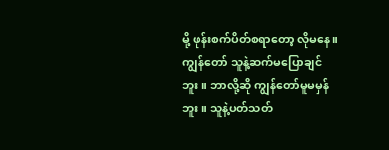မို့ ဖုန်းစက်ပိတ်စရာတော့ လိုမနေ။ ကျွန်တော် သူနဲ့ဆက်မပြောချင်ဘူး။ ဘာလို့ဆို ကျွန်တော်မူမမှန်ဘူး။ သူနဲ့ပတ်သတ်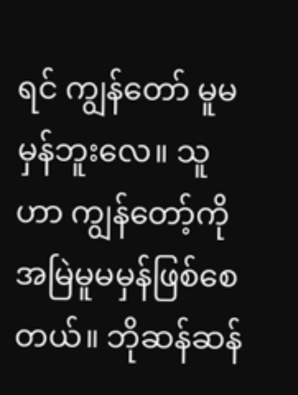ရင် ကျွန်‌တော် မူမမှန်ဘူးလေ။ သူဟာ ကျွန်တော့်ကို အမြဲမူမမှန်ဖြစ်စေတယ်။ ဘိုဆန်ဆန်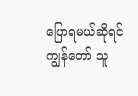ပြောရမယ်ဆိုရင် ကျွန်တော် သူ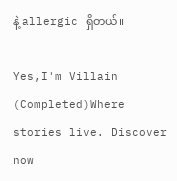နဲ့ allergic ရှိတယ်။

Yes,I'm Villain (Completed)Where stories live. Discover now